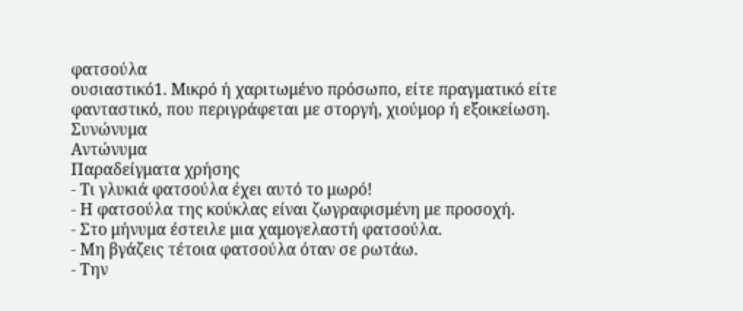φατσούλα
ουσιαστικό1. Μικρό ή χαριτωμένο πρόσωπο, είτε πραγματικό είτε φανταστικό, που περιγράφεται με στοργή, χιούμορ ή εξοικείωση.
Συνώνυμα
Αντώνυμα
Παραδείγματα χρήσης
- Τι γλυκιά φατσούλα έχει αυτό το μωρό!
- Η φατσούλα της κούκλας είναι ζωγραφισμένη με προσοχή.
- Στο μήνυμα έστειλε μια χαμογελαστή φατσούλα.
- Μη βγάζεις τέτοια φατσούλα όταν σε ρωτάω.
- Την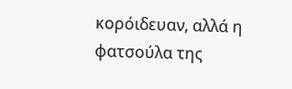κορόιδευαν, αλλά η φατσούλα της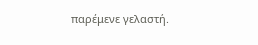παρέμενε γελαστή.